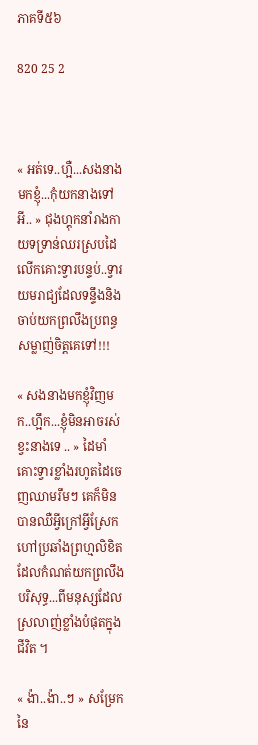ភាគទី៥៦

820 25 2



« អត់ទេ..ហ្អឺ...សងនាងមកខ្ញុំ...កុំយកនាងទៅអី.. » ជុងហ្គុកនាំរាងកាយទទ្រាន់ឈរស្របដៃលើកគោះទ្វារបន្ទប់..ទ្វារយមរាជ្យដែលទន្ទឹងនិងចាប់យកព្រលឹងប្រពន្ធសម្លាញ់ចិត្តគេទៅ!!!

« សងនាងមកខ្ញុំវិញមក..ហ្អឹក...ខ្ញុំមិនអាចរស់ខ្វះនាងទេ .. » ដៃមាំគោះទ្វារខ្លាំងរហូតដៃចេញឈាមរឹមៗ គេក៏មិនបានឈឺអ្វីក្រៅអ្វីស្រែកហៅប្រឆាំងព្រហ្មលិខិត ដែលកំណត់យកព្រលឹងបរិសុទ្ធ...ពីមនុស្សដែលស្រលាញ់ខ្លាំងបំផុតក្នុងជីវិត ។

« ង៉ា..ង៉ា..ៗ » សម្រែកនៃ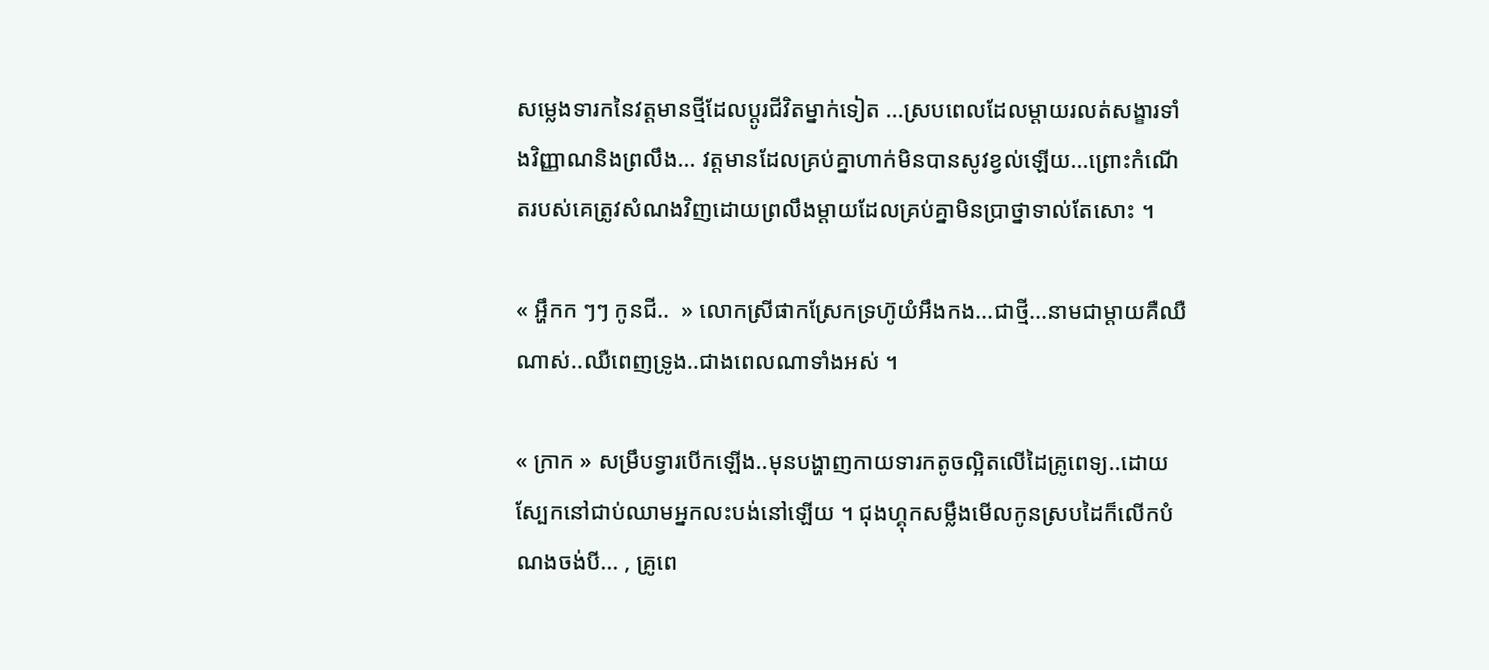សម្លេងទារកនៃវត្តមានថ្មីដែលប្ដូរជីវិតម្នាក់ទៀត ...ស្របពេលដែលម្ដាយរលត់សង្ខារទាំងវិញ្ញាណនិងព្រលឹង... វត្តមានដែលគ្រប់គ្នាហាក់មិនបានសូវខ្វល់ឡើយ...ព្រោះកំណើតរបស់គេត្រូវសំណងវិញដោយព្រលឹងម្ដាយដែលគ្រប់គ្នាមិនប្រាថ្នាទាល់តែសោះ ។

« អ្ហឹកក ៗៗ កូនជី..  » លោកស្រីផាកស្រែកទ្រហ៊ូយំអឹងកង...ជាថ្មី...នាមជាម្ដាយគឺឈឺណាស់..ឈឺពេញទ្រូង..ជាងពេលណាទាំងអស់ ។

« ក្រាក » សម្រឹបទ្វារបើកឡើង..មុនបង្ហាញកាយទារកតូចល្អិតលើដៃគ្រូពេទ្យ..ដោយស្បែកនៅជាប់ឈាមអ្នកលះបង់នៅឡើយ ។ ជុងហ្គុកសម្លឹងមើលកូនស្របដៃក៏លើកបំណងចង់បី... , គ្រូពេ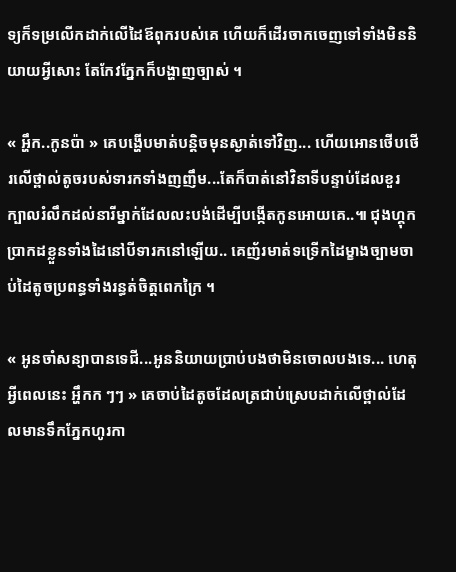ទ្យក៏ទម្រលើកដាក់លើដៃឪពុករបស់គេ ហើយក៏ដើរចាកចេញទៅទាំងមិននិយាយអ្វីសោះ តែកែវភ្នែកក៏បង្ហាញច្បាស់ ។

« អ្ហឹក..កូនប៉ា » គេបង្ហើបមាត់បន្ដិចមុនស្ងាត់ទៅវិញ... ហើយអោនថើបថើរលើថ្ពាល់តូចរបស់ទារកទាំងញញឹម...តែក៏បាត់នៅវិនាទីបន្ទាប់ដែលខួរក្បាលរំលឹកដល់នារីម្នាក់ដែលលះបង់ដើម្បីបង្កើតកូនអោយគេ..៕ ជុងហ្គុកប្រាកដខ្លួនទាំងដៃនៅបីទារកនៅឡើយ.. គេញ័រមាត់ទទ្រើកដៃម្ខាងច្បាមចាប់ដៃតូចប្រពន្ធទាំងរន្ធត់ចិត្តពេកក្រៃ ។

« អូនចាំសន្យាបានទេជី...អូននិយាយប្រាប់បងថាមិនចោលបងទេ... ហេតុអ្វីពេលនេះ អ្ហឹកក ៗៗ » គេចាប់ដៃតូចដែលត្រជាប់ស្រេបដាក់លើថ្ពាល់ដែលមានទឹកភ្នែកហូរកា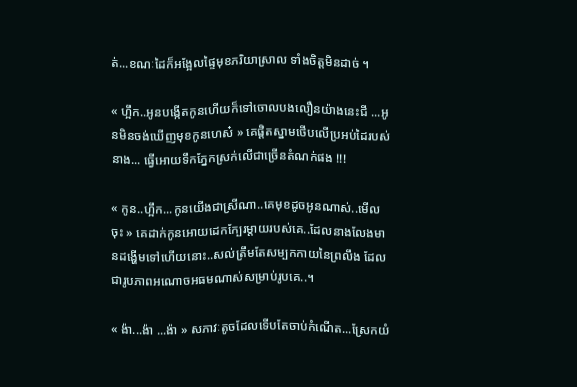ត់...ខណៈដៃក៏អង្អែលផ្ទៃមុខភរិយាស្រាល ទាំងចិត្តមិនដាច់ ។

« ហ្អឹក..អូនបង្កើតកូនហើយក៏ទៅចោលបងលឿនយ៉ាងនេះជី ...អូនមិនចង់ឃើញមុខកូនហេស៎ » គេផ្ដិតស្នាមថើបលើប្រអប់ដៃរបស់នាង... ធ្វើអោយទឹកភ្នែកស្រក់លើជាច្រើនតំណក់ផង !!!

« កូន..ហ្អឹក...កូនយើងជាស្រីណា..គេមុខដូចអូនណាស់..មើលចុះ » គេដាក់កូនអោយដេកក្បែរម្ដាយរបស់គេ..ដែលនាងលែងមានដង្ហើមទៅហើយនោះ..សល់ត្រឹមតែសម្បកកាយនៃព្រលឹង ដែលជារូបភាពអណោចអធមណាស់សម្រាប់រូបគេ..។

« ង៉ា...ង៉ា ...ង៉ា » សភាវៈតូចដែលទើបតែចាប់កំណើត...ស្រែកយំ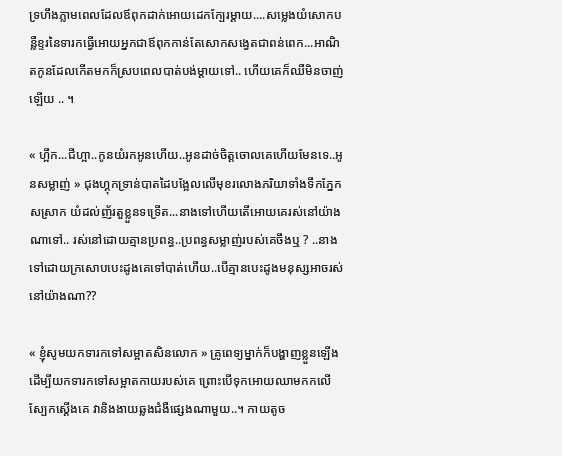ទ្រហឹងភ្លាមពេលដែលឪពុកដាក់អោយដេកក្បែរម្ដាយ....សម្លេងយំសោកបន្លឺខ្ទរនៃទារកធ្វើអោយអ្នកជាឪពុកកាន់តែសោកសង្វេតជាពន់ពេក...អាណិតកូនដែលកើតមកក៏ស្របពេលបាត់បង់ម្ដាយទៅ.. ហើយគេក៏ឈឺមិនចាញ់ឡើយ .. ។

« ហ្អឹក...ជីហ្អា..កូនយំរកអូនហើយ..អូនដាច់ចិត្តចោលគេហើយមែនទេ..អូនសម្លាញ់ » ជុងហ្គុកទ្រាន់បាតដៃបង្អែលលើមុខរលោងភរិយាទាំងទឹកភ្នែកសស្រាក យំដល់ញ័រតួខ្លួនទទ្រើត...នាងទៅហើយតើអោយគេរស់នៅយ៉ាងណាទៅ.. រស់នៅដោយគ្មានប្រពន្ធ..ប្រពន្ធសម្លាញ់របស់គេចឹងឬ ? ..នាងទៅដោយក្រសោបបេះដូងគេទៅបាត់ហើយ..បើគ្មានបេះដូងមនុស្សអាចរស់នៅយ៉ាងណា??

« ខ្ញុំសូមយកទារកទៅសម្អាតសិនលោក » គ្រូពេទ្យម្នាក់ក៏បង្ហាញខ្លួនឡើងដើម្បីយកទារកទៅសម្អាតកាយរបស់គេ ព្រោះបើទុកអោយឈាមកកលើស្បែកស្ដើងគេ វានិងងាយឆ្លងជំងឺផ្សេងណាមួយ..។ កាយតូច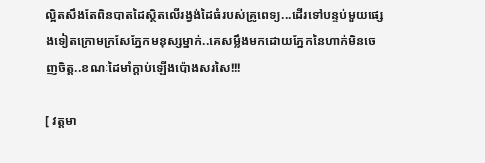ល្អិតសឹងតែពិនបាតដៃស្ថិតលើរង្វង់ដៃធំរបស់គ្រូពេទ្យ...ដើរទៅបន្ទប់មួយផ្សេងទៀតក្រោមក្រសែភ្នែកមនុស្សម្នាក់..គេសម្លឹងមកដោយភ្នែកនៃហាក់មិនចេញចិត្ត..ខណៈដៃមាំក្ដាប់ឡើងប៉ោងសរសៃ!!!

[ វត្តមា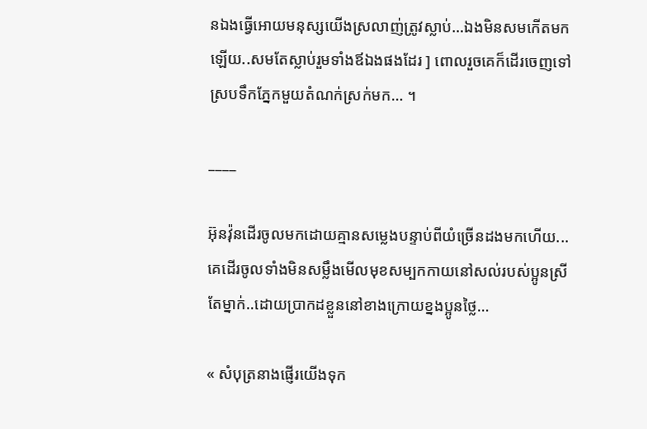នឯងធ្វើអោយមនុស្សយើងស្រលាញ់ត្រូវស្លាប់...ឯងមិនសមកើតមកឡើយ..សមតែស្លាប់រួមទាំងឪឯងផងដែរ ] ពោលរួចគេក៏ដើរចេញទៅស្របទឹកភ្នែកមួយតំណក់ស្រក់មក... ។

____

អ៊ុនវ៉ុនដើរចូលមកដោយគ្មានសម្លេងបន្ទាប់ពីយំច្រើនដងមកហើយ... គេដើរចូលទាំងមិនសម្លឹងមើលមុខសម្បកកាយនៅសល់របស់ប្អូនស្រីតែម្នាក់..ដោយប្រាកដខ្លួននៅខាងក្រោយខ្នងប្អូនថ្លៃ...

« សំបុត្រនាងផ្ញើរយើងទុក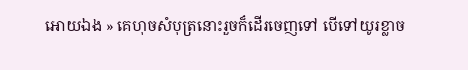អោយឯង » គេហុចសំបុត្រនោះរួចក៏ដើរចេញទៅ បើទៅយូរខ្លាច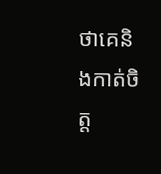ថាគេនិងកាត់ចិត្ត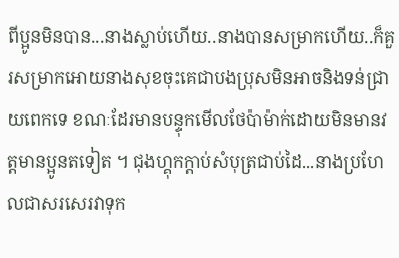ពីប្អូនមិនបាន...នាងស្លាប់ហើយ..នាងបានសម្រាកហើយ..ក៏គួរសម្រាកអោយនាងសុខចុះគេជាបងប្រុសមិនអាចនិងទន់ជ្រាយពេកទេ ខណៈដែរមានបន្ទុកមើលថែប៉ាម៉ាក់ដោយមិនមានវត្តមានប្អូនតទៀត ។ ជុងហ្គុកក្ដាប់សំបុត្រជាប់ដៃ...នាងប្រហែលជាសរសេរវាទុក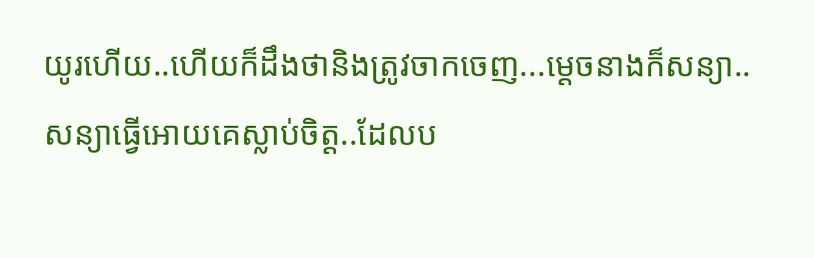យូរហើយ..ហើយក៏ដឹងថានិងត្រូវចាកចេញ...ម្ដេចនាងក៏សន្យា..សន្យាធ្វើអោយគេស្លាប់ចិត្ត..ដែលប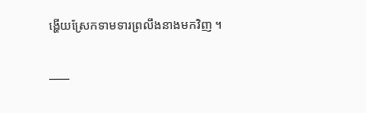ង្ហើយស្រែកទាមទារព្រលឹងនាងមកវិញ ។

____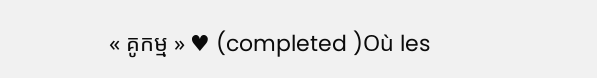« គូកម្ម » ♥ (completed )Où les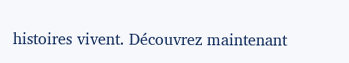histoires vivent. Découvrez maintenant